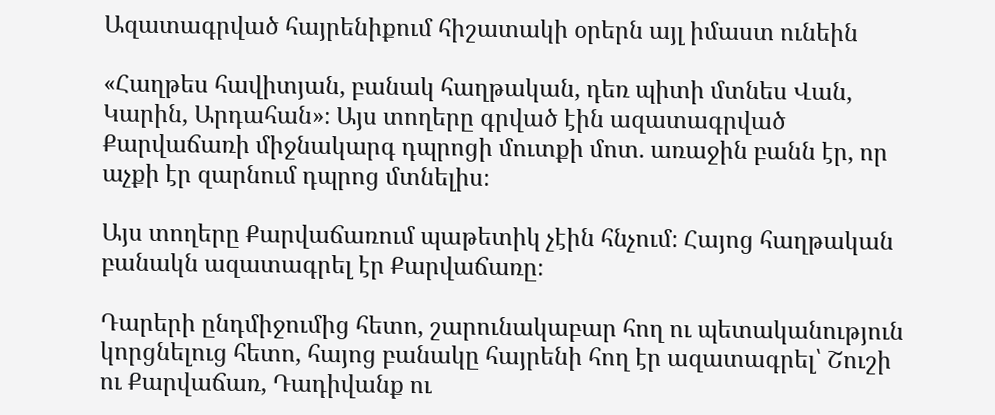Ազատագրված հայրենիքում հիշատակի օրերն այլ իմաստ ունեին

«Հաղթես հավիտյան, բանակ հաղթական, դեռ պիտի մտնես Վան, Կարին, Արդահան»։ Այս տողերը գրված էին ազատագրված Քարվաճառի միջնակարգ դպրոցի մուտքի մոտ. առաջին բանն էր, որ աչքի էր զարնում դպրոց մտնելիս։

Այս տողերը Քարվաճառում պաթետիկ չէին հնչում։ Հայոց հաղթական բանակն ազատագրել էր Քարվաճառը։

Դարերի ընդմիջումից հետո, շարունակաբար հող ու պետականություն կորցնելուց հետո, հայոց բանակը հայրենի հող էր ազատագրել՝ Շուշի ու Քարվաճառ, Դադիվանք ու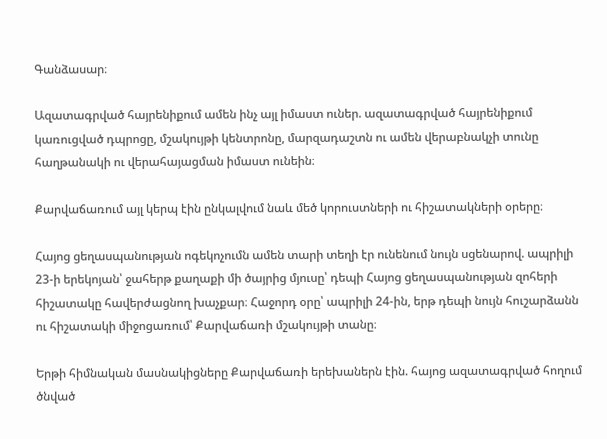Գանձասար։

Ազատագրված հայրենիքում ամեն ինչ այլ իմաստ ուներ. ազատագրված հայրենիքում կառուցված դպրոցը, մշակույթի կենտրոնը, մարզադաշտն ու ամեն վերաբնակչի տունը հաղթանակի ու վերահայացման իմաստ ունեին։

Քարվաճառում այլ կերպ էին ընկալվում նաև մեծ կորուստների ու հիշատակների օրերը։

Հայոց ցեղասպանության ոգեկոչումն ամեն տարի տեղի էր ունենում նույն սցենարով. ապրիլի 23-ի երեկոյան՝ ջահերթ քաղաքի մի ծայրից մյուսը՝ դեպի Հայոց ցեղասպանության զոհերի հիշատակը հավերժացնող խաչքար։ Հաջորդ օրը՝ ապրիլի 24-ին, երթ դեպի նույն հուշարձանն ու հիշատակի միջոցառում՝ Քարվաճառի մշակույթի տանը։

Երթի հիմնական մասնակիցները Քարվաճառի երեխաներն էին. հայոց ազատագրված հողում ծնված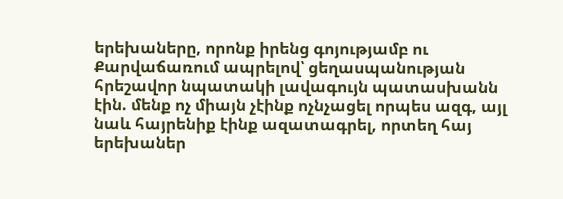երեխաները, որոնք իրենց գոյությամբ ու Քարվաճառում ապրելով՝ ցեղասպանության հրեշավոր նպատակի լավագույն պատասխանն էին. մենք ոչ միայն չէինք ոչնչացել որպես ազգ, այլ նաև հայրենիք էինք ազատագրել, որտեղ հայ երեխաներ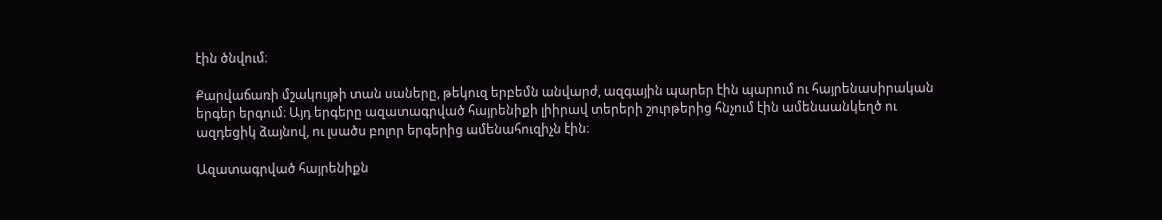էին ծնվում։

Քարվաճառի մշակույթի տան սաները, թեկուզ երբեմն անվարժ, ազգային պարեր էին պարում ու հայրենասիրական երգեր երգում։ Այդ երգերը ազատագրված հայրենիքի լիիրավ տերերի շուրթերից հնչում էին ամենաանկեղծ ու ազդեցիկ ձայնով, ու լսածս բոլոր երգերից ամենահուզիչն էին։

Ազատագրված հայրենիքն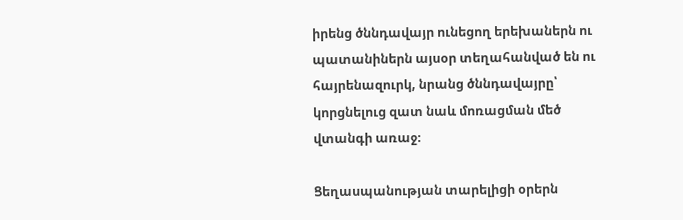իրենց ծննդավայր ունեցող երեխաներն ու պատանիներն այսօր տեղահանված են ու հայրենազուրկ, նրանց ծննդավայրը՝ կորցնելուց զատ նաև մոռացման մեծ վտանգի առաջ։

Ցեղասպանության տարելիցի օրերն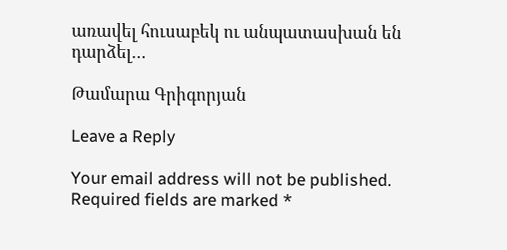առավել հուսաբեկ ու անպատասխան են դարձել…

Թամարա Գրիգորյան

Leave a Reply

Your email address will not be published. Required fields are marked *